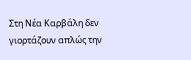Στη Νέα Καρβάλη δεν γιορτάζουν απλώς την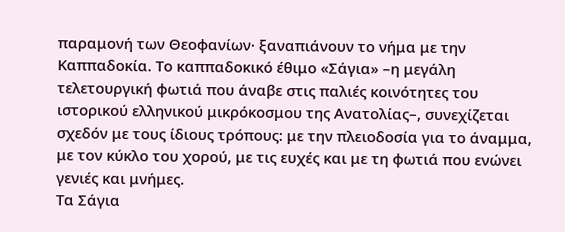παραμονή των Θεοφανίων· ξαναπιάνουν το νήμα με την Καππαδοκία. Το καππαδοκικό έθιμο «Σάγια» –η μεγάλη τελετουργική φωτιά που άναβε στις παλιές κοινότητες του ιστορικού ελληνικού μικρόκοσμου της Ανατολίας–, συνεχίζεται σχεδόν με τους ίδιους τρόπους: με την πλειοδοσία για το άναμμα, με τον κύκλο του χορού, με τις ευχές και με τη φωτιά που ενώνει γενιές και μνήμες.
Τα Σάγια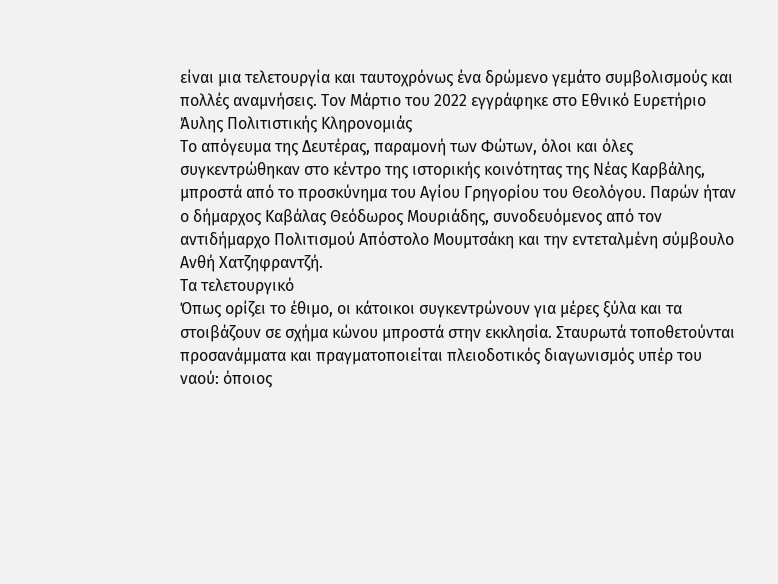είναι μια τελετουργία και ταυτοχρόνως ένα δρώμενο γεμάτο συμβολισμούς και πολλές αναμνήσεις. Τον Μάρτιο του 2022 εγγράφηκε στο Εθνικό Ευρετήριο Άυλης Πολιτιστικής Κληρονομιάς
Το απόγευμα της Δευτέρας, παραμονή των Φώτων, όλοι και όλες συγκεντρώθηκαν στο κέντρο της ιστορικής κοινότητας της Νέας Καρβάλης, μπροστά από το προσκύνημα του Αγίου Γρηγορίου του Θεολόγου. Παρών ήταν ο δήμαρχος Καβάλας Θεόδωρος Μουριάδης, συνοδευόμενος από τον αντιδήμαρχο Πολιτισμού Απόστολο Μουμτσάκη και την εντεταλμένη σύμβουλο Ανθή Χατζηφραντζή.
Τα τελετουργικό
Όπως ορίζει το έθιμο, οι κάτοικοι συγκεντρώνουν για μέρες ξύλα και τα στοιβάζουν σε σχήμα κώνου μπροστά στην εκκλησία. Σταυρωτά τοποθετούνται προσανάμματα και πραγματοποιείται πλειοδοτικός διαγωνισμός υπέρ του ναού: όποιος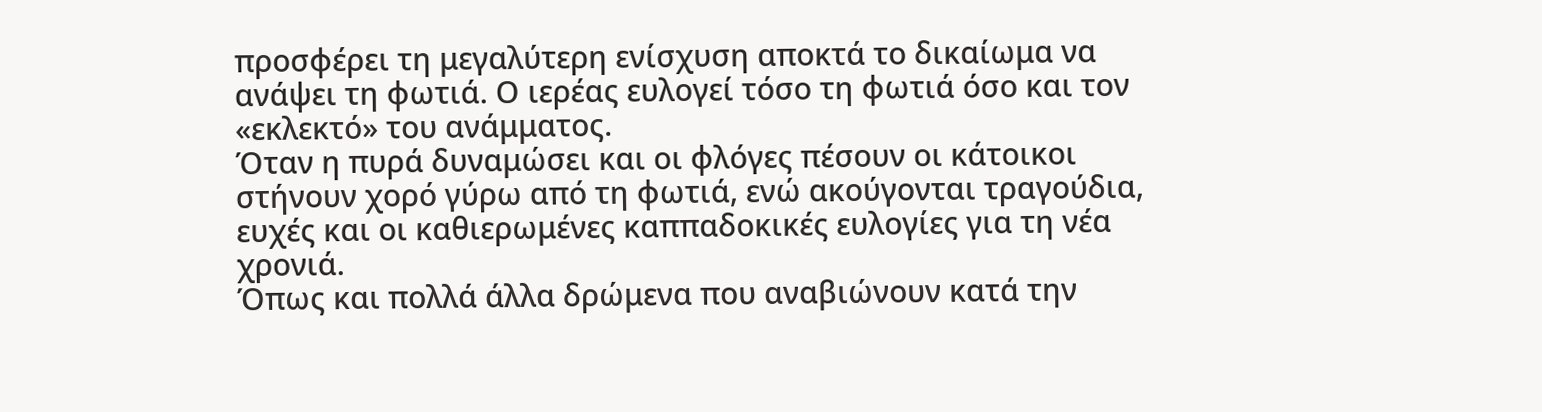προσφέρει τη μεγαλύτερη ενίσχυση αποκτά το δικαίωμα να ανάψει τη φωτιά. Ο ιερέας ευλογεί τόσο τη φωτιά όσο και τον «εκλεκτό» του ανάμματος.
Όταν η πυρά δυναμώσει και οι φλόγες πέσουν οι κάτοικοι στήνουν χορό γύρω από τη φωτιά, ενώ ακούγονται τραγούδια, ευχές και οι καθιερωμένες καππαδοκικές ευλογίες για τη νέα χρονιά.
Όπως και πολλά άλλα δρώμενα που αναβιώνουν κατά την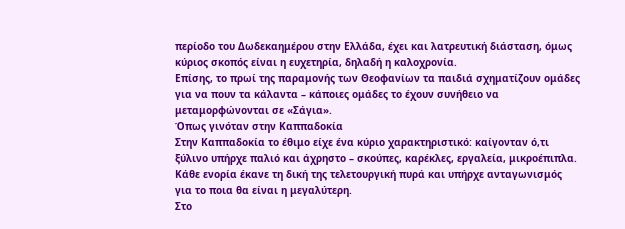περίοδο του Δωδεκαημέρου στην Ελλάδα, έχει και λατρευτική διάσταση, όμως κύριος σκοπός είναι η ευχετηρία, δηλαδή η καλοχρονία.
Επίσης, το πρωί της παραμονής των Θεοφανίων τα παιδιά σχηματίζουν ομάδες για να πουν τα κάλαντα – κάποιες ομάδες το έχουν συνήθειο να μεταμορφώνονται σε «Σάγια».
Όπως γινόταν στην Καππαδοκία
Στην Καππαδοκία το έθιμο είχε ένα κύριο χαρακτηριστικό: καίγονταν ό,τι ξύλινο υπήρχε παλιό και άχρηστο – σκούπες, καρέκλες, εργαλεία, μικροέπιπλα. Κάθε ενορία έκανε τη δική της τελετουργική πυρά και υπήρχε ανταγωνισμός για το ποια θα είναι η μεγαλύτερη.
Στο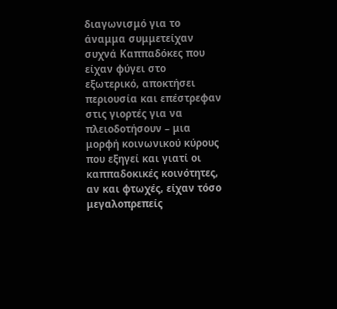διαγωνισμό για το άναμμα συμμετείχαν συχνά Καππαδόκες που είχαν φύγει στο εξωτερικό, αποκτήσει περιουσία και επέστρεφαν στις γιορτές για να πλειοδοτήσουν – μια μορφή κοινωνικού κύρους που εξηγεί και γιατί οι καππαδοκικές κοινότητες, αν και φτωχές, είχαν τόσο μεγαλοπρεπείς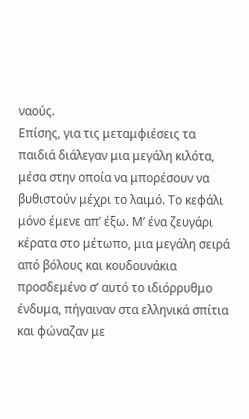ναούς.
Επίσης, για τις μεταμφιέσεις τα παιδιά διάλεγαν μια μεγάλη κιλότα, μέσα στην οποία να μπορέσουν να βυθιστούν μέχρι το λαιμό. Το κεφάλι μόνο έμενε απ’ έξω. Μ’ ένα ζευγάρι κέρατα στο μέτωπο, μια μεγάλη σειρά από βόλους και κουδουνάκια προσδεμένο σ’ αυτό το ιδιόρρυθμο ένδυμα, πήγαιναν στα ελληνικά σπίτια και φώναζαν με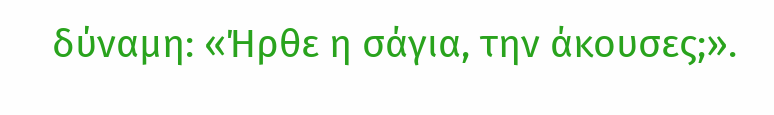δύναμη: «Ήρθε η σάγια, την άκουσες;».